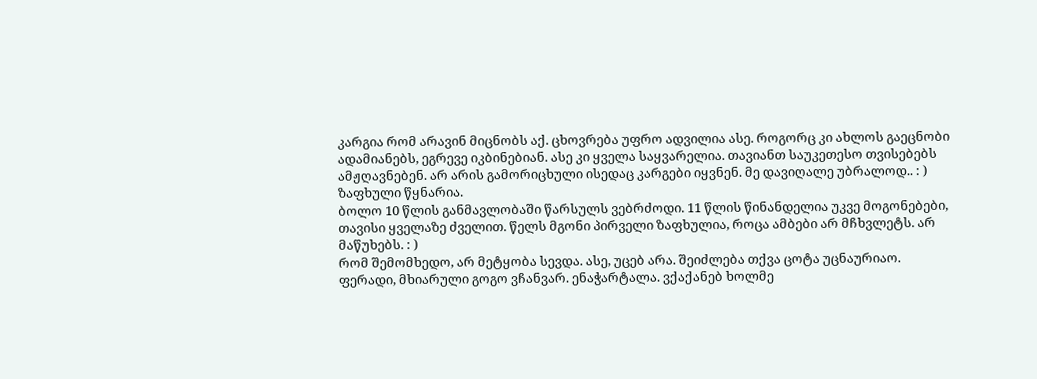კარგია რომ არავინ მიცნობს აქ. ცხოვრება უფრო ადვილია ასე. როგორც კი ახლოს გაეცნობი ადამიანებს, ეგრევე იკბინებიან. ასე კი ყველა საყვარელია. თავიანთ საუკეთესო თვისებებს ამჟღავნებენ. არ არის გამორიცხული ისედაც კარგები იყვნენ. მე დავიღალე უბრალოდ.. : )
ზაფხული წყნარია.
ბოლო 10 წლის განმავლობაში წარსულს ვებრძოდი. 11 წლის წინანდელია უკვე მოგონებები, თავისი ყველაზე ძველით. წელს მგონი პირველი ზაფხულია, როცა ამბები არ მჩხვლეტს. არ მაწუხებს. : )
რომ შემომხედო, არ მეტყობა სევდა. ასე, უცებ არა. შეიძლება თქვა ცოტა უცნაურიაო. ფერადი, მხიარული გოგო ვჩანვარ. ენაჭარტალა. ვქაქანებ ხოლმე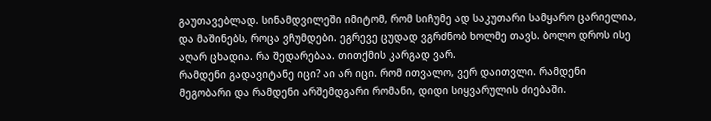გაუთავებლად. სინამდვილეში იმიტომ, რომ სიჩუმე ად საკუთარი სამყარო ცარიელია, და მაშინებს, როცა ვჩუმდები. ეგრევე ცუდად ვგრძნობ ხოლმე თავს. ბოლო დროს ისე აღარ ცხადია. რა შედარებაა. თითქმის კარგად ვარ.
რამდენი გადავიტანე იცი? აი არ იცი. რომ ითვალო, ვერ დაითვლი. რამდენი მეგობარი და რამდენი არშემდგარი რომანი, დიდი სიყვარულის ძიებაში.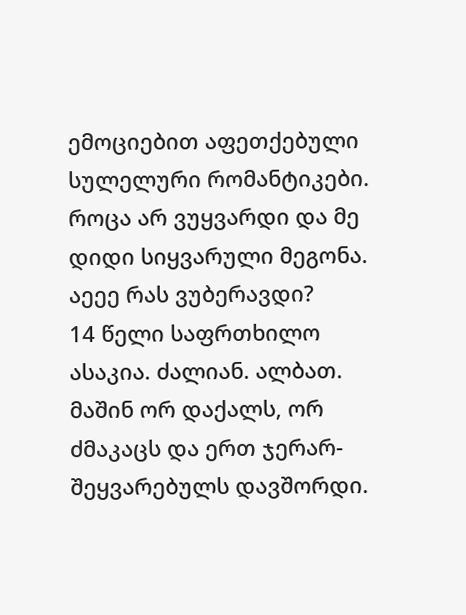ემოციებით აფეთქებული სულელური რომანტიკები. როცა არ ვუყვარდი და მე დიდი სიყვარული მეგონა. აეეე რას ვუბერავდი?
14 წელი საფრთხილო ასაკია. ძალიან. ალბათ. მაშინ ორ დაქალს, ორ ძმაკაცს და ერთ ჯერარ-შეყვარებულს დავშორდი.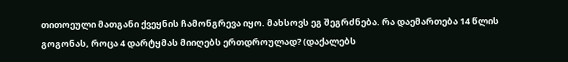თითოეული მათგანი ქვეყნის ჩამონგრევა იყო. მახსოვს ეგ შეგრძნება. რა დაემართება 14 წლის გოგონას, როცა 4 დარტყმას მიიღებს ერთდროულად? (დაქალებს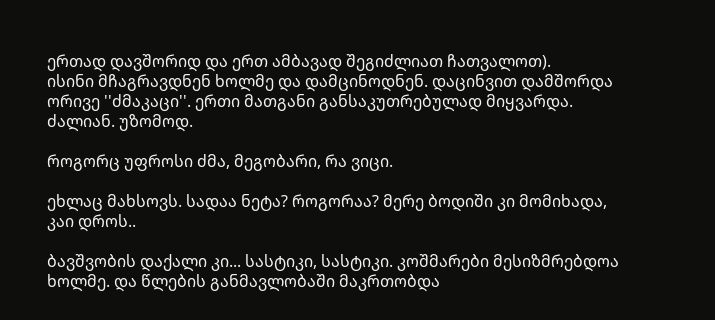ერთად დავშორიდ და ერთ ამბავად შეგიძლიათ ჩათვალოთ).
ისინი მჩაგრავდნენ ხოლმე და დამცინოდნენ. დაცინვით დამშორდა ორივე ''ძმაკაცი''. ერთი მათგანი განსაკუთრებულად მიყვარდა. ძალიან. უზომოდ.

როგორც უფროსი ძმა, მეგობარი, რა ვიცი.

ეხლაც მახსოვს. სადაა ნეტა? როგორაა? მერე ბოდიში კი მომიხადა, კაი დროს..

ბავშვობის დაქალი კი... სასტიკი, სასტიკი. კოშმარები მესიზმრებდოა ხოლმე. და წლების განმავლობაში მაკრთობდა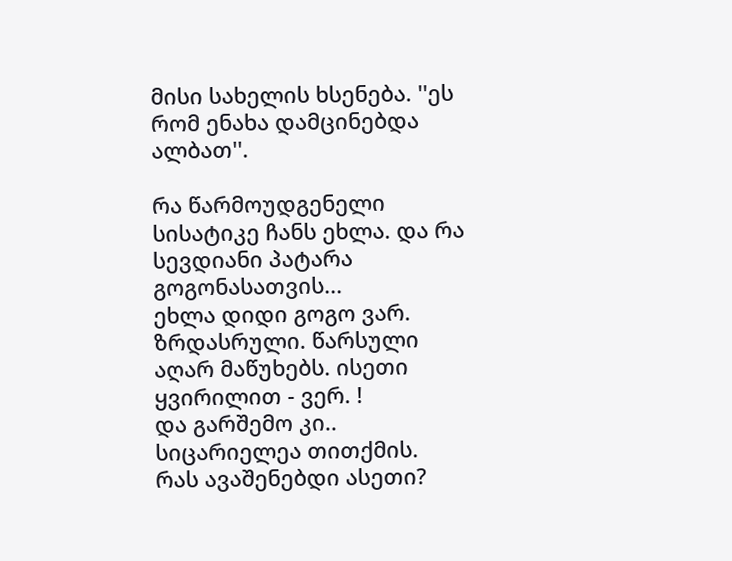მისი სახელის ხსენება. ''ეს რომ ენახა დამცინებდა ალბათ''.

რა წარმოუდგენელი სისატიკე ჩანს ეხლა. და რა სევდიანი პატარა გოგონასათვის...
ეხლა დიდი გოგო ვარ. ზრდასრული. წარსული აღარ მაწუხებს. ისეთი ყვირილით - ვერ. !
და გარშემო კი.. სიცარიელეა თითქმის.
რას ავაშენებდი ასეთი?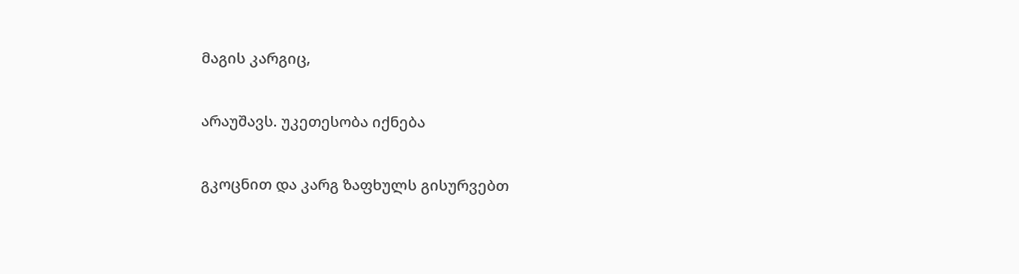მაგის კარგიც,

არაუშავს. უკეთესობა იქნება

გკოცნით და კარგ ზაფხულს გისურვებთ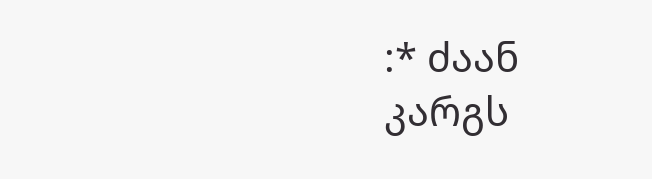:* ძაან კარგს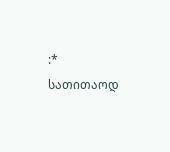:* სათითაოდ